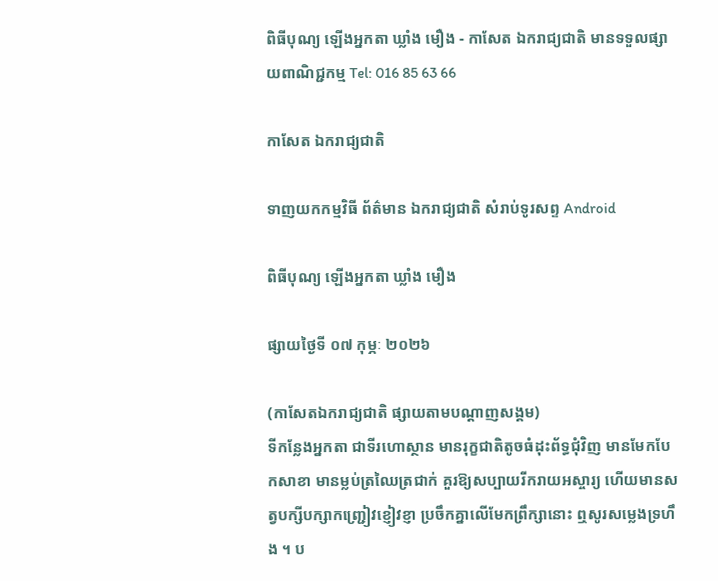ពិធីបុណ្យ ឡើងអ្នកតា ឃ្លាំង មឿង - កាសែត ឯករាជ្យជាតិ មានទទួលផ្សាយពាណិជ្ជកម្ម Tel: 016 85 63 66

កាសែត ឯករាជ្យជាតិ

ទាញយកកម្មវិធី ព័ត៌មាន ឯករាជ្យជាតិ សំរាប់ទូរសព្ទ Android

ពិធីបុណ្យ ឡើងអ្នកតា ឃ្លាំង មឿង

ផ្សាយថ្ងៃទី ០៧ កុម្ភៈ ២០២៦

(កាសែតឯករាជ្យជាតិ ផ្សាយតាមបណ្តាញសង្គម)
ទីកន្លែងអ្នកតា ជាទីរហោស្ថាន មានរុក្ខជាតិតូចធំដុះព័ទ្ធជុំវិញ មានមែកបែកសាខា មានម្លប់ត្រឈៃត្រជាក់ គួរឱ្យសប្បាយរីករាយអស្ចារ្យ ហើយមានសត្វបក្សីបក្សាកញ្ជ្រៀវខ្ញៀវខ្ញា ប្រចឹកគ្នាលើមែកព្រឹក្សានោះ ឮសូរសម្លេងទ្រហឹង ។ ប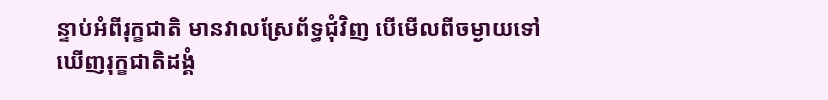ន្ទាប់អំពីរុក្ខជាតិ មានវាលស្រែព័ទ្ធជុំវិញ បើមើលពីចម្ងាយទៅ ឃើញរុក្ខជាតិដង្គំ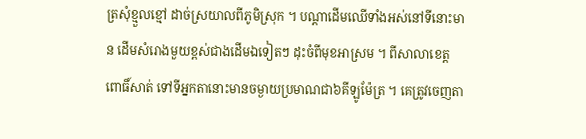ត្រសុំខ្មួលខ្មៅ ដាច់ស្រយាលពីភូមិស្រុក ។ បណ្ដាដើមឈើទាំងអស់នៅទីនោះមាន ដើមសំរោងមួយខ្ពស់ជាងដើមឯទៀតៗ ដុះចំពីមុខអាស្រម ។ ពីសាលាខេត្តពោធិ៍សាត់ ទៅទីអ្នកតានោះមានចម្ងាយប្រមាណជា៦គីឡូម៉ែត្រ ។ គេត្រូវចេញតា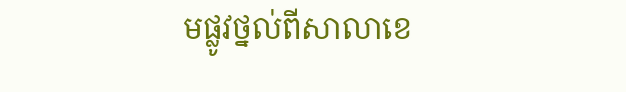មផ្លូវថ្នល់ពីសាលាខេ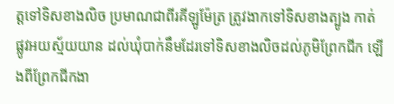ត្តទៅទិសខាងលិច ប្រមាណជាពីរគីឡូម៉ែត្រ ត្រូវងាកទៅទិសខាងត្បូង កាត់ផ្លូវអយស្ម័យយាន ដល់ឃុំបាក់នឹមដែរទៅទិសខាងលិចដល់ភូមិព្រែកជីក ឡើងពីព្រែកជីកងា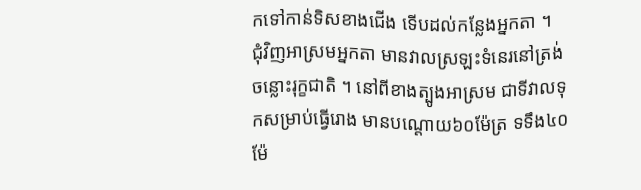កទៅកាន់ទិសខាងជើង ទើបដល់កន្លែងអ្នកតា ។
ជុំវិញអាស្រមអ្នកតា មានវាលស្រឡះទំនេរនៅត្រង់ចន្លោះរុក្ខជាតិ ។ នៅពីខាងត្បូងអាស្រម ជាទីវាលទុកសម្រាប់ធ្វើរោង មានបណ្ដោយ៦០ម៉ែត្រ ទទឹង៤០ម៉ែ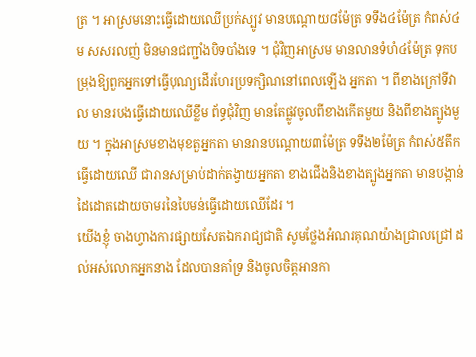ត្រ ។ អាស្រមនោះធ្វើដោយឈើប្រក់ស្បូវ មានបណ្ដោយ៨ម៉ែត្រ ទទឹង៤ម៉ែត្រ កំពស់៤ម សសរលញ់ មិនមានជញ្ជាំងបិទបាំងទេ ។ ជុំវិញអាស្រម មានលានទំហំ៤ម៉ែត្រ ទុកបម្រុងឱ្យពួកអ្នកទៅធ្វើបុណ្យដើរហែរប្រទក្សិណនៅពេលឡើង អ្នកតា ។ ពីខាងក្រៅទីវាល មានរបងធ្វើដោយឈើខ្លឹម ព័ទ្ធជុំវិញ មានតែផ្លូវចូលពីខាងកើតមួយ និងពីខាងត្បូងមួយ ។ ក្នុងអាស្រមខាងមុខតួអ្នកតា មានរានបណ្ដោយ៣ម៉ែត្រ ទទឹង២ម៉ែត្រ កំពស់៥តឹក ធ្វើដោយឈើ ជារានសម្រាប់ដាក់តង្វាយអ្នកតា ខាងជើងនិងខាងត្បូងអ្នកតា មានបង្កាន់ដៃដោតដោយចាមរនៃបៃមន់ធ្វើដោយឈើដែរ ។
យើងខ្ញុំ ចាងហ្វាងការផ្សាយសែតឯករាជ្យជាតិ សូមថ្លែងអំណរគុណយ៉ាងជ្រាលជ្រៅ ដល់អស់លោកអ្នកនាង ដែលបានគាំទ្រ និងចូលចិត្តអានកា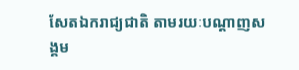សែតឯករាជ្យជាតិ តាមរយៈបណ្តាញសង្គម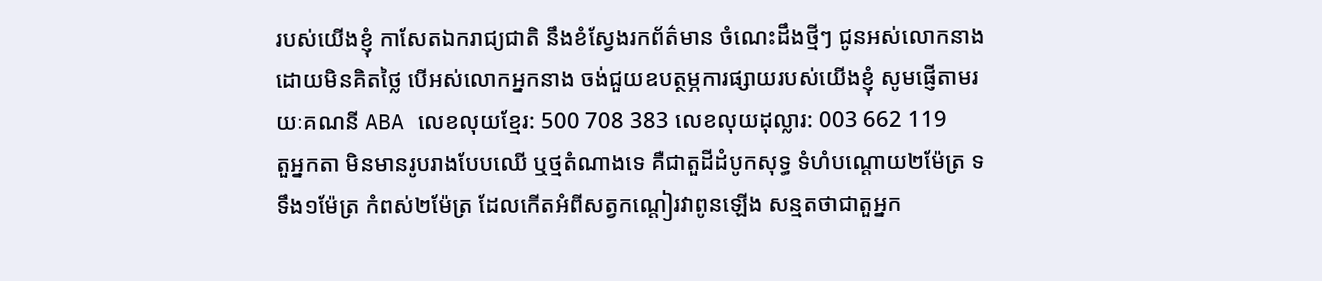របស់យើងខ្ញុំ កាសែតឯករាជ្យជាតិ នឹងខំស្វែងរកព័ត៌មាន ចំណេះដឹងថ្មីៗ ជូនអស់លោកនាងដោយមិនគិតថ្លៃ បើអស់លោកអ្នកនាង ចង់ជួយឧបត្ថម្ភការផ្សាយរបស់យើងខ្ញុំ សូមផ្ញើតាមរយៈគណនី ABA លេខលុយខ្មែរ: 500 708 383 លេខលុយដុល្លារ: 003 662 119
តួអ្នកតា មិនមានរូបរាងបែបឈើ ឬថ្មតំណាងទេ គឺជាតួដីដំបូកសុទ្ធ ទំហំបណ្ដោយ២ម៉ែត្រ ទទឹង១ម៉ែត្រ កំពស់២ម៉ែត្រ ដែលកើតអំពីសត្វកណ្ដៀរវាពូនឡើង សន្មតថាជាតួអ្នក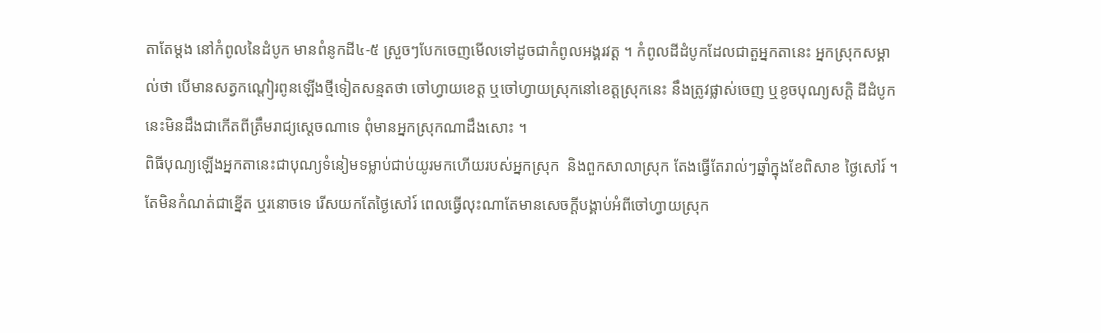តាតែម្ដង នៅកំពូលនៃដំបូក មានពំនូកដី៤-៥ ស្រួចៗបែកចេញមើលទៅដូចជាកំពូលអង្គរវត្ដ ។ កំពូលដីដំបូកដែលជាតួអ្នកតានេះ អ្នកស្រុកសម្គាល់ថា បើមានសត្វកណ្ដៀរពូនឡើងថ្មីទៀតសន្មតថា ចៅហ្វាយខេត្ត ឬចៅហ្វាយស្រុកនៅខេត្តស្រុកនេះ នឹងត្រូវផ្លាស់ចេញ ឬខូចបុណ្យសក្ដិ ដីដំបូកនេះមិនដឹងជាកើតពីត្រឹមរាជ្យស្ដេចណាទេ ពុំមានអ្នកស្រុកណាដឹងសោះ ។
ពិធីបុណ្យឡើងអ្នកតានេះជាបុណ្យទំនៀមទម្លាប់ជាប់យូរមកហើយរបស់អ្នកស្រុក  និងពួកសាលាស្រុក តែងធ្វើតែរាល់ៗឆ្នាំក្នុងខែពិសាខ ថ្ងៃសៅរ៍ ។ តែមិនកំណត់ជាខ្នើត ឬរនោចទេ រើសយកតែថ្ងៃសៅរ៍ ពេលធ្វើលុះណាតែមានសេចក្ដីបង្គាប់អំពីចៅហ្វាយស្រុក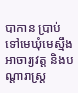បាកាន ប្រាប់ទៅមេឃុំមេស្មឹង អាចារ្យវត្ដ និងបណ្ដារាស្ដ្រ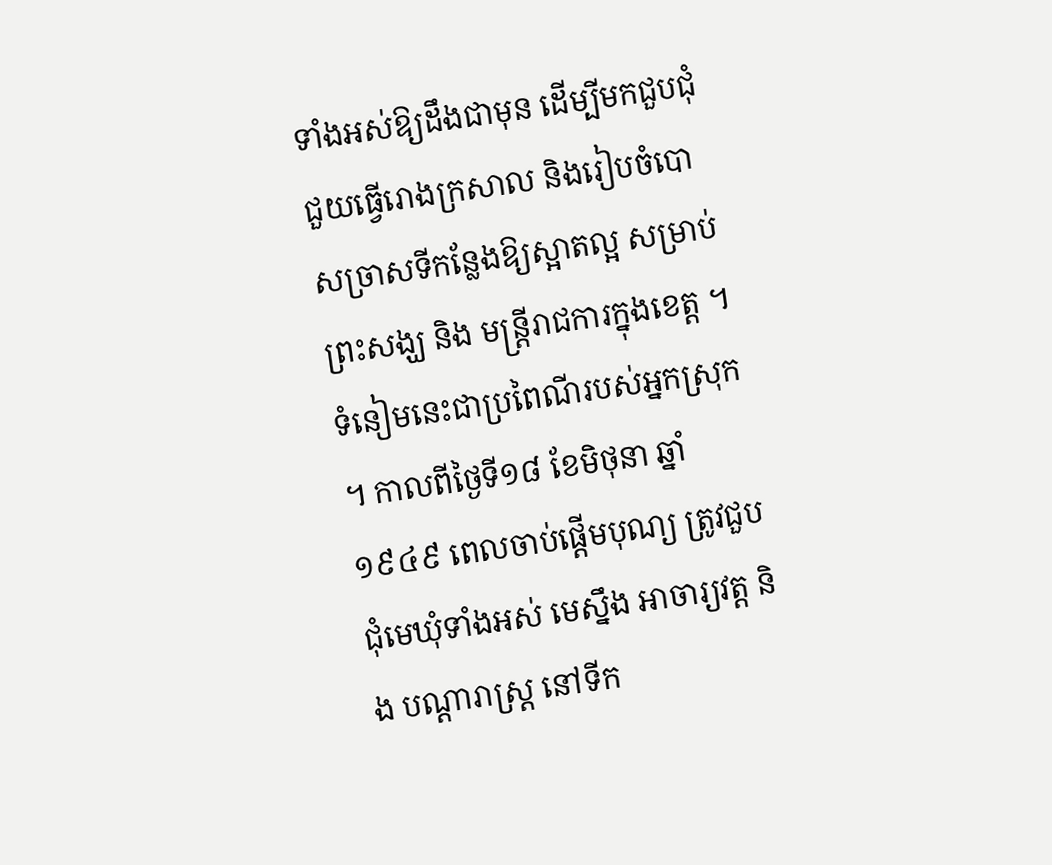ទាំងអស់ឱ្យដឹងជាមុន ដើម្បីមកជួបជុំជួយធ្វើរោងក្រសាល និងរៀបចំបោសច្រាសទីកន្លែងឱ្យស្អាតល្អ សម្រាប់ព្រះសង្ឃ និង មន្ដ្រីរាជការក្នុងខេត្ត ។ ទំនៀមនេះជាប្រពៃណីរបស់អ្នកស្រុក ។ កាលពីថ្ងៃទី១៨ ខែមិថុនា ឆ្នាំ១៩៤៩ ពេលចាប់ផ្ដើមបុណ្យ ត្រូវជួបជុំមេឃុំទាំងអស់ មេស្នឹង អាចារ្យវត្ដ និង បណ្ដារាស្ដ្រ នៅទីក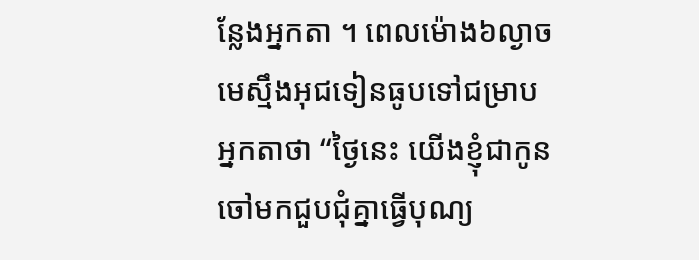ន្លែងអ្នកតា ។ ពេលម៉ោង៦ល្ងាច មេស្មឹងអុជទៀនធូបទៅជម្រាបអ្នកតាថា “ថ្ងៃនេះ យើងខ្ញុំជាកូនចៅមកជួបជុំគ្នាធ្វើបុណ្យ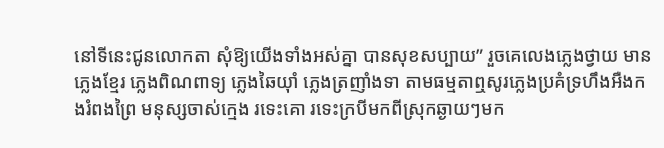នៅទីនេះជូនលោកតា សុំឱ្យយើងទាំងអស់គ្នា បានសុខសប្បាយ” រួចគេលេងភ្លេងថ្វាយ មានភ្លេងខ្មែរ ភ្លេងពិណពាទ្យ ភ្លេងឆៃយ៉ាំ ភ្លេងត្រញាំងទា តាមធម្មតាឮសូរភ្លេងប្រគំទ្រហឹងអឺងកងរំពងព្រៃ មនុស្សចាស់ក្មេង រទេះគោ រទេះក្របីមកពីស្រុកឆ្ងាយៗមក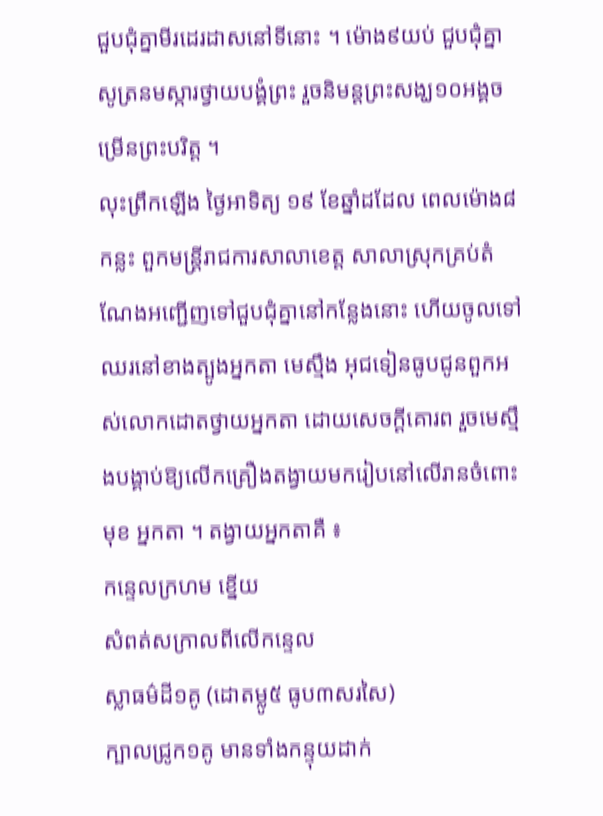ជួបជុំគ្នាមីរដេរដាសនៅទីនោះ ។ ម៉ោង៩យប់ ជួបជុំគ្នាសូត្រនមស្ការថ្វាយបង្គំព្រះ រួចនិមន្ដព្រះសង្ឃ១០អង្គចម្រើនព្រះបរិត្ដ ។
លុះព្រឹកឡើង ថ្ងៃអាទិត្យ ១៩ ខែឆ្នាំដដែល ពេលម៉ោង៨កន្លះ ពួកមន្ដ្រីរាជការសាលាខេត្ត សាលាស្រុកគ្រប់តំណែងអញ្ជើញទៅជួបជុំគ្នានៅកន្លែងនោះ ហើយចូលទៅឈរនៅខាងត្បូងអ្នកតា មេស្មឹង អុជទៀនធូបជូនពួកអស់លោកដោតថ្វាយអ្នកតា ដោយសេចក្ដីគោរព រួចមេស្មឹងបង្គាប់ឱ្យលើកគ្រឿងតង្វាយមករៀបនៅលើរានចំពោះមុខ អ្នកតា ។ តង្វាយអ្នកតាគឺ ៖
កន្ទេលក្រហម ខ្នើយ
សំពត់សក្រាលពីលើកន្ទេល
ស្លាធម៌ដី១គូ (ដោតម្លូ៥ ធូប៣សរសៃ)
ក្បាលជ្រូក១គូ មានទាំងកន្ទុយដាក់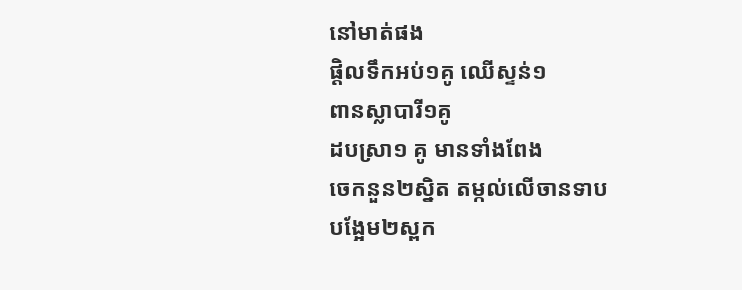នៅមាត់ផង
ផ្តិលទឹកអប់១គូ ឈើស្ទន់១
ពានស្លាបារី១គូ
ដបស្រា១ គូ មានទាំងពែង
ចេកនួន២ស្និត តម្កល់លើចានទាប
បង្អែម២ស្ពក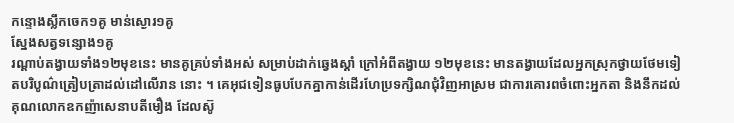កន្ទោងស្លឹកចេក១គូ មាន់ស្ងោរ១គូ
ស្នែងសត្វទន្សោង១គូ
រណ្ដាប់តង្វាយទាំង១២មុខនេះ មានគូគ្រប់ទាំងអស់ សម្រាប់ដាក់ឆ្វេងស្ដាំ ក្រៅអំពីតង្វាយ ១២មុខនេះ មានតង្វាយដែលអ្នកស្រុកថ្វាយថែមទៀតបរិបូណ៌ត្រៀបត្រាដល់ដៅលើរាន នោះ ។ គេអុជទៀនធូបបែកគ្នាកាន់ដើរហែប្រទក្សិណជុំវិញអាស្រម ជាការគោរពចំពោះអ្នកតា និងនឹកដល់គុណលោកឧកញ៉ាសេនាបតីមឿង ដែលស៊ូ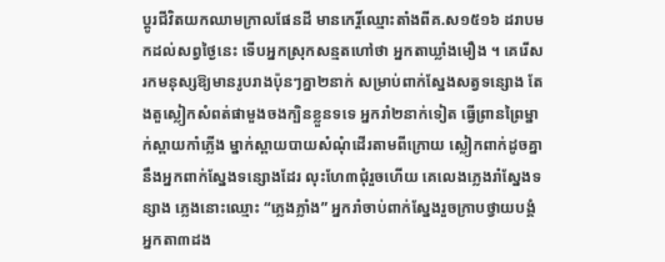ប្ដូរជីវិតយកឈាមក្រាលផែនដី មានកេរ្តិ៍ឈ្មោះតាំងពីគ.ស១៥១៦ ដរាបមកដល់សព្វថ្ងៃនេះ ទើបអ្នកស្រុកសន្មតហៅថា អ្នកតាឃ្លាំងមឿង ។ គេរើសរកមនុស្សឱ្យមានរូបរាងប៉ុនៗគ្នា២នាក់ សម្រាប់ពាក់ស្នែងសត្វទន្សោង តែងតួស្លៀកសំពត់ផាមួងចងក្បិនខ្លួនទទេ អ្នករាំ២នាក់ទៀត ធ្វើព្រានព្រៃម្នាក់ស្ពាយកាំភ្លើង ម្នាក់ស្ពាយបាយសំណុំដើរតាមពីក្រោយ ស្លៀកពាក់ដូចគ្នានឹងអ្នកពាក់ស្នែងទន្សោងដែរ លុះហែ៣ជុំរួចហើយ គេលេងភ្លេងរាំស្នែងទន្សាង ភ្លេងនោះឈ្មោះ “ភ្លេងភ្លាំង” អ្នករាំចាប់ពាក់ស្នែងរួចក្រាបថ្វាយបង្គំអ្នកតា៣ដង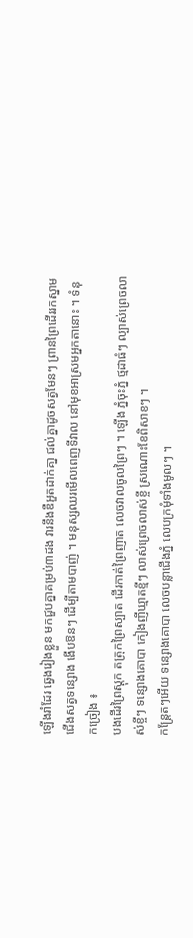ឡើងរាំដែរ ឆ្វេងរៀងខ្លួន មកជួបគ្នាគម្រប់៣ដង វារនឹងឌឺអួតដាក់គា្ន ជល់គ្នាដូចសត្វមែនៗ ព្រានព្រៃដើររកស្នាមជើងសត្វទន្សោង ងើបឱនៗ ដើម្បីតាមបាញ់ ។ មនុស្សឈរមើលពេញទីវាល នៅមុខអាស្រមអ្នកតានោះ ។ ទំនុកច្រៀង ៖
បងដើរព្រៃស្ដុក តត្រុកព្រៃស្បាត ដើរកាត់ព្រៃញាត លេចវាលចូលព្រៃៗ ។ ឡើង ភ្នំចុះភ្នំ ថ្មដាធំៗ ល្បាស់ព្រេចលាស់ខ្ចីៗ ទន្សោងគោបា កៀងញីឃ្មាតខ្មីៗ លាស់ព្រេចលាស់ខ្ចី ស្រណោះខែពិសាខៗ ។
កន្ដ្រែតៗអើយ ទន្សោងគោបា លេចបន្លាជើងភ្នំ លេបក្រមុំទាំងមូលៗ ។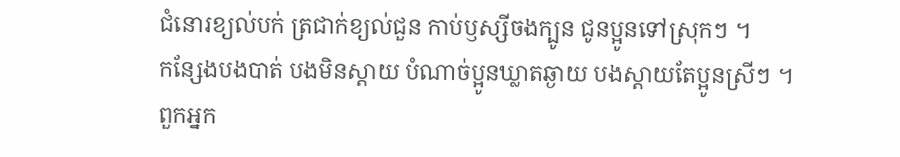ជំនោរខ្យល់បក់ ត្រជាក់ខ្យល់ជួន កាប់ឫស្សីចងក្បូន ជូនប្អូនទៅស្រុកៗ ។
កន្សែងបងបាត់ បងមិនស្ដាយ បំណាច់ប្អូនឃ្លាតឆ្ងាយ បងស្ដាយតែប្អូនស្រីៗ ។
ពួកអ្នក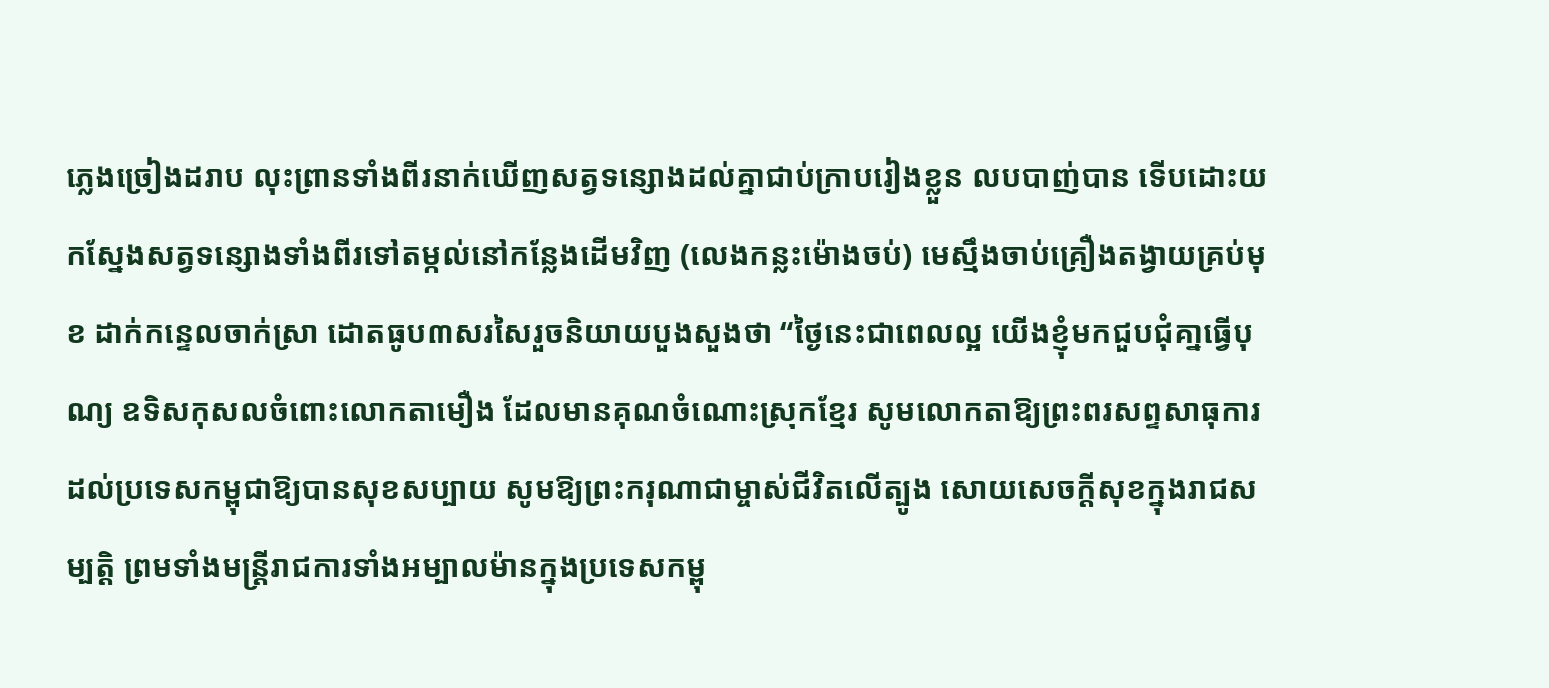ភ្លេងច្រៀងដរាប លុះព្រានទាំងពីរនាក់ឃើញសត្វទន្សោងដល់គ្នាជាប់ក្រាបរៀងខ្លួន លបបាញ់បាន ទើបដោះយកស្នែងសត្វទន្សោងទាំងពីរទៅតម្កល់នៅកន្លែងដើមវិញ (លេងកន្លះម៉ោងចប់) មេស្មឹងចាប់គ្រឿងតង្វាយគ្រប់មុខ ដាក់កន្ទេលចាក់ស្រា ដោតធូប៣សរសៃរួចនិយាយបួងសួងថា “ថ្ងៃនេះជាពេលល្អ យើងខ្ញុំមកជួបជុំគា្នធ្វើបុណ្យ ឧទិសកុសលចំពោះលោកតាមឿង ដែលមានគុណចំណោះស្រុកខ្មែរ សូមលោកតាឱ្យព្រះពរសព្ទសាធុការ ដល់ប្រទេសកម្ពុជាឱ្យបានសុខសប្បាយ សូមឱ្យព្រះករុណាជាម្ចាស់ជីវិតលើត្បូង សោយសេចក្ដីសុខក្នុងរាជសម្បត្ដិ ព្រមទាំងមន្ដ្រីរាជការទាំងអម្បាលម៉ានក្នុងប្រទេសកម្ពុ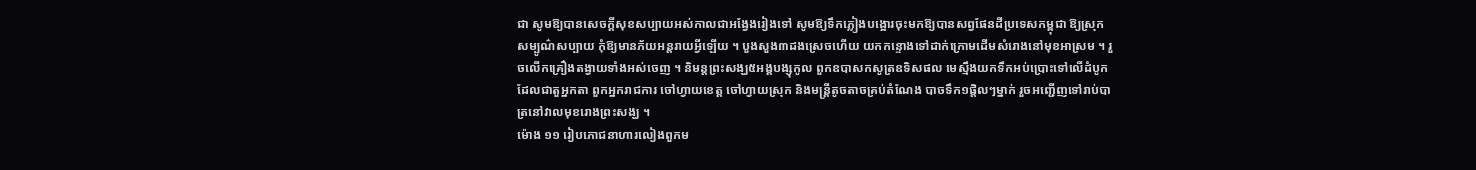ជា សូមឱ្យបានសេចក្ដីសុខសប្បាយអស់កាលជាអង្វែងរៀងទៅ សូមឱ្យទឹកភ្លៀងបង្អោរចុះមកឱ្យបានសព្វផែនដីប្រទេសកម្ពុជា ឱ្យស្រុកសម្បូណ៌សប្បាយ កុំឱ្យមានភ័យអន្ដរាយអ្វីឡើយ ។ បួងសួង៣ដងស្រេចហើយ យកកន្ទោងទៅដាក់ក្រោមដើមសំរោងនៅមុខអាស្រម ។ រួចលើកគ្រឿងតង្វាយទាំងអស់ចេញ ។ និមន្ដព្រះសង្ឃ៥អង្គបង្សុកូល ពួកឧបាសកសូត្រឧទិសផល មេស្មឹងយកទឹកអប់ប្រោះទៅលើដំបូកដែលជាតួអ្នកតា ពួកអ្នករាជការ ចៅហ្វាយខេត្ត ចៅហ្វាយស្រុក និងមន្ដ្រីតូចតាចគ្រប់តំណែង បាចទឹក១ផ្ដិលៗម្នាក់ រួចអញ្ជើញទៅរាប់បាត្រនៅវាលមុខរោងព្រះសង្ឃ ។
ម៉ោង ១១ រៀបភោជនាហារលៀងពួកម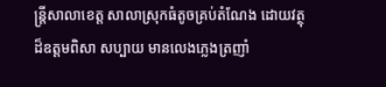ន្ដ្រីសាលាខេត្ត សាលាស្រុកធំតូចគ្រប់តំណែង ដោយវត្ថុដ៏ឧត្ដមពិសា សប្បាយ មានលេងភ្លេងត្រញាំ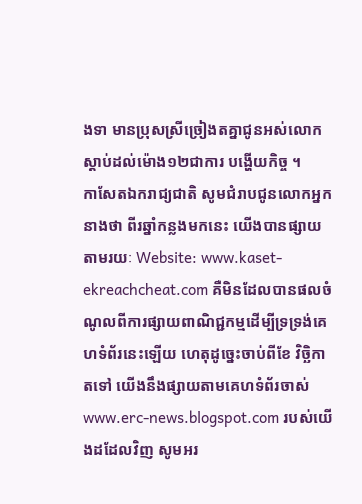ងទា មានប្រុសស្រីច្រៀងតគ្នាជូនអស់លោកស្ដាប់ដល់ម៉ោង១២ជាការ បង្ហើយកិច្ច ។
កាសែតឯករាជ្យជាតិ សូមជំរាបជូនលោកអ្នកនាងថា ពីរឆ្នាំកន្លងមកនេះ យើងបានផ្សាយតាមរយៈ Website: www.kaset-ekreachcheat.com គឺមិនដែលបានផលចំណូលពីការផ្សាយពាណិជ្ជកម្មដើម្បីទ្រទ្រង់គេហទំព័រនេះឡើយ ហេតុដូច្នេះចាប់ពីខែ វិច្ឆិកា តទៅ យើងនឹងផ្សាយតាមគេហទំព័រចាស់ www.erc-news.blogspot.com របស់យើងដដែលវិញ សូមអរ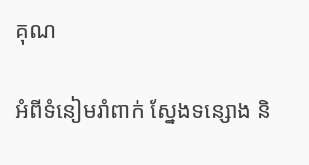គុណ

អំពីទំនៀមរាំពាក់ ស្នែងទន្សោង និ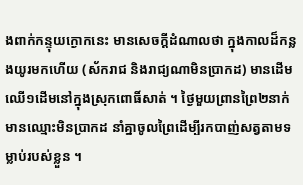ងពាក់កន្ទុយក្ងោកនេះ មានសេចក្ដីដំណាលថា ក្នុងកាលដ៏កន្លងយូរមកហើយ (ស័ករាជ និងរាជ្យណាមិនប្រាកដ) មានដើមឈើ១ដើមនៅក្នុងស្រុកពោធិ៍សាត់ ។ ថ្ងៃមួយព្រានព្រៃ២នាក់ មានឈ្មោះមិនប្រាកដ នាំគ្នាចូលព្រៃដើម្បីរកបាញ់សត្វតាមទម្លាប់របស់ខ្លួន ។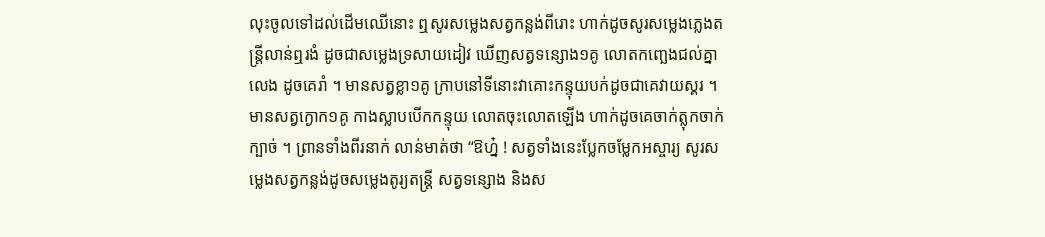លុះចូលទៅដល់ដើមឈើនោះ ឮសូរសម្លេងសត្វកន្លង់ពីរោះ ហាក់ដូចសូរសម្លេងភ្លេងតន្ដ្រីលាន់ឮរងំ ដូចជាសម្លេងទ្រសាយដៀវ ឃើញសត្វទន្សោង១គូ លោតកញ្ឆេងជល់គ្នាលេង ដូចគេរាំ ។ មានសត្វខ្លា១គូ ក្រាបនៅទីនោះវាគោះកន្ទុយបក់ដូចជាគេវាយស្គរ ។ មានសត្វក្ងោក១គូ កាងស្លាបបើកកន្ទុយ លោតចុះលោតឡើង ហាក់ដូចគេចាក់ត្លុកចាក់ក្បាច់ ។ ព្រានទាំងពីរនាក់ លាន់មាត់ថា “ឱហ្ន៎ ! សត្វទាំងនេះប្លែកចម្លែកអស្ចារ្យ សូរសម្លេងសត្វកន្លង់ដូចសម្លេងតូរ្យតន្ដ្រី សត្វទន្សោង និងស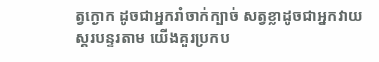ត្វក្ងោក ដូចជាអ្នករាំចាក់ក្បាច់ សត្វខ្លាដូចជាអ្នកវាយស្គរបន្ទរតាម យើងគួរប្រកប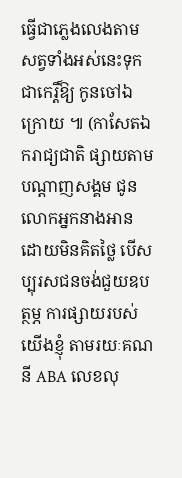ធ្វើជាភ្លេងលេងតាមសត្វទាំងអស់នេះទុកជាកេរ្តិ៍ឱ្យ កូនចៅឯក្រោយ ៕ (កាសែតឯករាជ្យជាតិ ផ្សាយតាមបណ្តាញសង្គម ជូនលោកអ្នកនាងអានដោយមិនគិតថ្លៃ បើសប្បុរសជនចង់ជួយឧបត្ថម្ភ ការផ្សាយរបស់យើងខ្ញុំ តាមរយៈគណនី ABA លេខលុ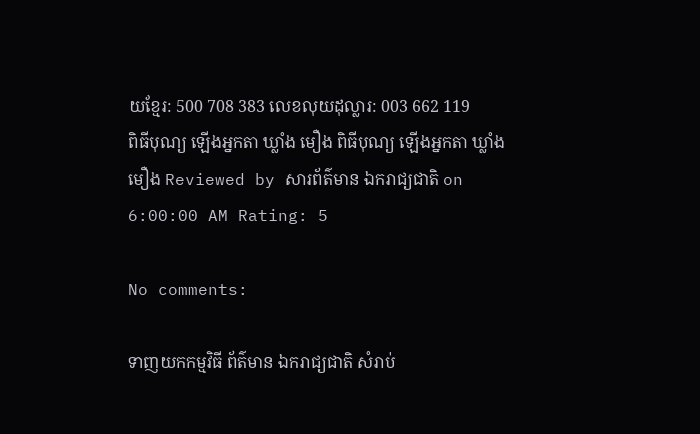យខ្មែរ: 500 708 383 លេខលុយដុល្លារ: 003 662 119
ពិធីបុណ្យ ឡើងអ្នកតា ឃ្លាំង មឿង ពិធីបុណ្យ ឡើងអ្នកតា ឃ្លាំង មឿង Reviewed by សារព័ត៌មាន ឯករាជ្យជាតិ on 6:00:00 AM Rating: 5

No comments:

ទាញយកកម្មវិធី ព័ត៌មាន ឯករាជ្យជាតិ សំរាប់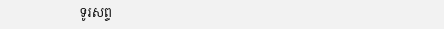ទូរសព្ទ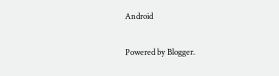Android

Powered by Blogger.